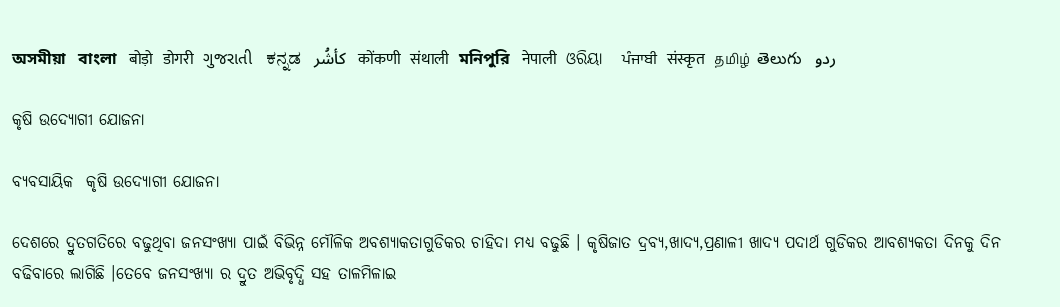অসমীয়া   বাংলা   बोड़ो   डोगरी   ગુજરાતી   ಕನ್ನಡ   كأشُر   कोंकणी   संथाली   মনিপুরি   नेपाली   ଓରିୟା   ਪੰਜਾਬੀ   संस्कृत   தமிழ்  తెలుగు   ردو

କୃଷି ଉଦ୍ୟୋଗୀ ଯୋଜନା

ବ୍ୟବସାୟିକ  କୃଷି ଉଦ୍ୟୋଗୀ ଯୋଜନା

ଦେଶରେ ଦ୍ରୁତଗତିରେ ବଢୁଥିବା ଜନସଂଖ୍ୟା ପାଇଁ ବିଭିନ୍ନ ମୌଳିକ ଅବଶ୍ୟାକତାଗୁଡିକର ଚାହିଦା ମଧ୍ୟ ବଢୁଛି । କୃଷିଜାତ ଦ୍ରବ୍ୟ,ଖାଦ୍ୟ,ପ୍ରଣାଳୀ ଖାଦ୍ୟ ପଦାର୍ଥ ଗୁଡିକର ଆବଶ୍ୟକତା ଦିନକୁ ଦିନ ବଢିବାରେ ଲାଗିଛି ।ତେବେ ଜନସଂଖ୍ୟା ର ଦ୍ରୁତ ଅଭିବୃଦ୍ଧି ସହ ତାଳମିଳାଇ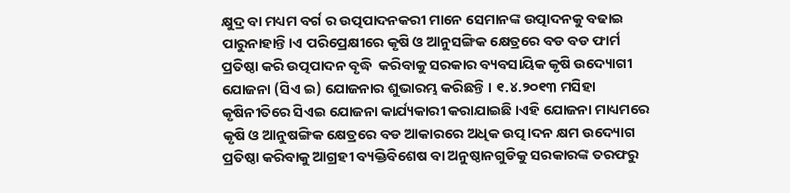କ୍ଷୁଦ୍ର ବା ମଧ୍ୟମ ବର୍ଗ ର ଉତ୍ପପାଦନକରୀ ମାନେ ସେମାନଙ୍କ ଉତ୍ପାଦନକୁ ବଢାଇ ପାରୁନାହାନ୍ତି।ଏ ପରିପ୍ରେକ୍ଷୀରେ କୃଷି ଓ ଆନୁସଙ୍ଗିକ କ୍ଷେତ୍ରରେ ବଡ ବଡ ଫାର୍ମ ପ୍ରତିଷ୍ଠା କରି ଉତ୍ପପାଦନ ବୃଦ୍ଧି  କରିବାକୁ ସରକାର ବ୍ୟବସାୟିକ କୃଷି ଉଦ୍ୟୋଗୀ ଯୋଜନା (ସିଏ ଇ) ଯୋଜନାର ଶୁଭାରମ୍ଭ କରିଛନ୍ତି । ୧.୪.୨୦୧୩ ମସିହା କୃଷିନୀତିରେ ସିଏଇ ଯୋଜନା କାର୍ଯ୍ୟକାରୀ କରାଯାଇଛି ।ଏହି ଯୋଜନା ମାଧ୍ୟମରେ କୃଷି ଓ ଆନୁଷଙ୍ଗିକ କ୍ଷେତ୍ରରେ ବଡ ଆକାରରେ ଅଧିକ ଉତ୍ପ।ଦନ କ୍ଷମ ଉଦ୍ୟୋଗ ପ୍ରତିଷ୍ଠା କରିବାକୁ ଆଗ୍ରହୀ ବ୍ୟକ୍ତିବିଶେଷ ବା ଅନୁଷ୍ଠାନଗୁଡିକୁ ସରକାରଙ୍କ ତରଫରୁ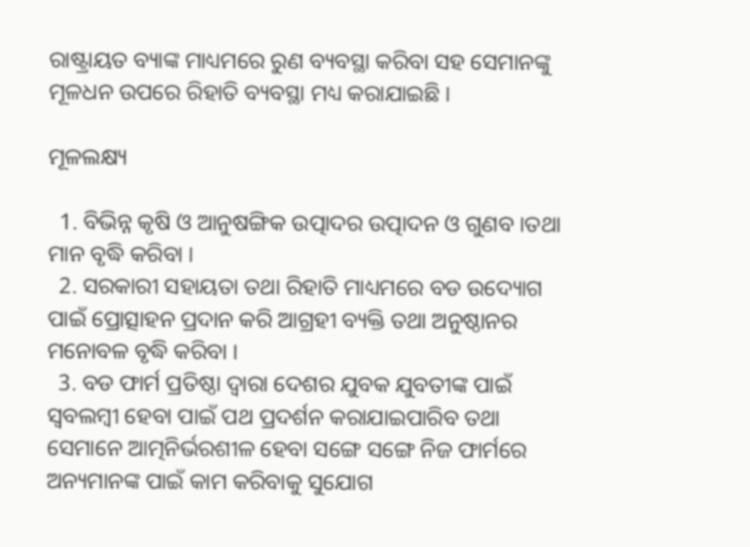ରାଷ୍ଟ୍ରାୟତ ବ୍ୟାଙ୍କ ମାଧ୍ୟମରେ ରୁଣ ବ୍ୟବସ୍ଥା କରିବା ସହ ସେମାନଙ୍କୁ ମୂଳଧନ ଉପରେ ରିହାତି ବ୍ୟବସ୍ଥା ମଧ୍ୟ କରାଯାଇଛି ।

ମୂଳଲକ୍ଷ୍ୟ

  1. ବିଭିନ୍ନ କୃଷି ଓ ଆନୁଷଙ୍ଗିକ ଉତ୍ପାଦର ଉତ୍ପାଦନ ଓ ଗୁଣବ ।ତଥା ମାନ ବୃଦ୍ଧି କରିବା ।
  2. ସରକାରୀ ସହାୟତା ତଥା ରିହାତି ମାଧ୍ୟମରେ ବଡ ଉଦ୍ୟୋଗ ପାଇଁ ପ୍ରୋତ୍ସାହନ ପ୍ରଦାନ କରି ଆଗ୍ରହୀ ବ୍ୟକ୍ତି ତଥା ଅନୁଷ୍ଠାନର ମନୋବଳ ବୃଦ୍ଧି କରିବା ।
  3. ବଡ ଫାର୍ମ ପ୍ରତିଷ୍ଠା ଦ୍ଵାରା ଦେଶର ଯୁବକ ଯୁବତୀଙ୍କ ପାଇଁ ସ୍ଵବଲମ୍ବୀ ହେବା ପାଇଁ ପଥ ପ୍ରଦର୍ଶନ କରାଯାଇପାରିବ ତଥା ସେମାନେ ଆତ୍ମନିର୍ଭରଶୀଳ ହେବା ସଙ୍ଗେ ସଙ୍ଗେ ନିଜ ଫାର୍ମରେ ଅନ୍ୟମାନଙ୍କ ପାଇଁ କାମ କରିବାକୁ ସୁଯୋଗ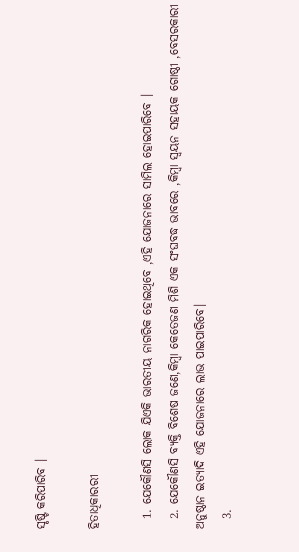ସୃଷ୍ଟି କରିପାରିବ ।

ହିତାଧିକାରରୀ

  1. ଯେକୌଣସି ଲୋକ ଯିଏକି ଭାରତୀୟ ନାଗରିକ ହୋଇଥିବେ ,ଏହି ଯୋଜନାରେ ସାମିଲ ହୋଇପାରିବେ ।
  2. ଯେକୌଣସି ବ୍ୟକ୍ତି ବିଶେଷ ଜଣେ,କିମ୍ବା କେତେଜଣ ମିଶି ଏକ ସଂଘବଦ୍ଧ ଭାବରେ ,କିମ୍ବା ସ୍ବୟନ ସହାୟକ ଗୋଷ୍ଠୀ ,ବେସରକାରୀ ଅନୁଷ୍ଠାନ ଇତ୍ୟାଦି ଏହି ଯୋଜନାରେ ଲାଭ ପାଇପାରିବେ।
  3.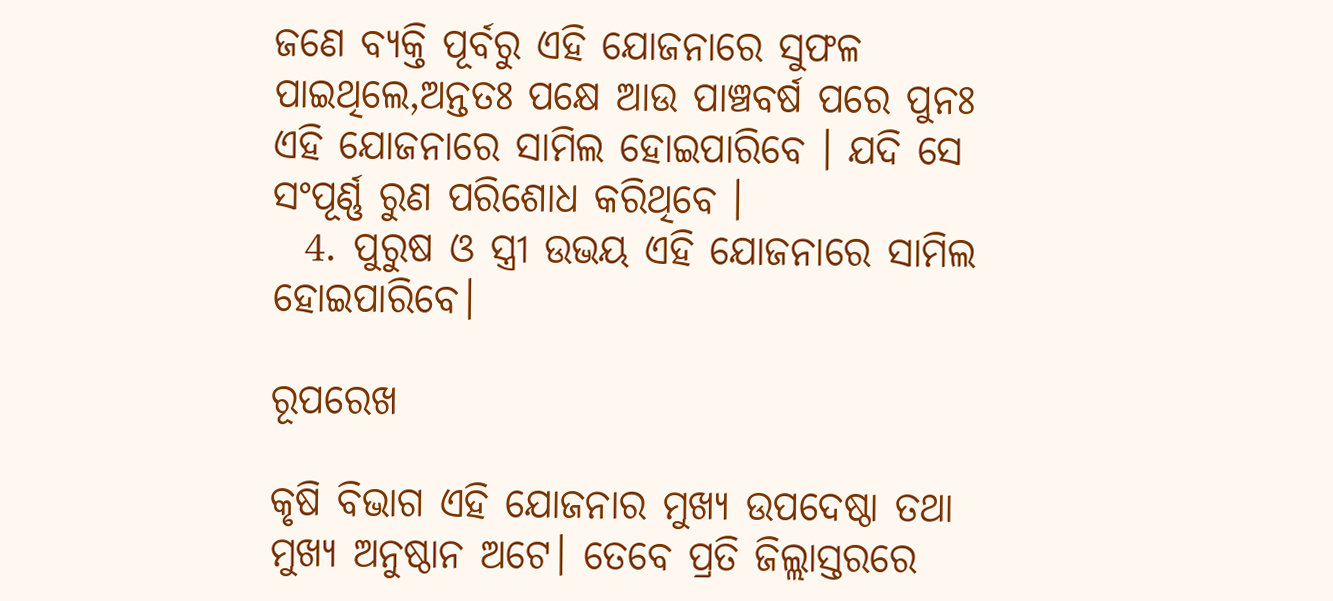ଜଣେ ବ୍ୟକ୍ତି ପୂର୍ବରୁ ଏହି ଯୋଜନାରେ ସୁଫଳ ପାଇଥିଲେ,ଅନ୍ତତଃ ପକ୍ଷେ ଆଉ ପାଞ୍ଚବର୍ଷ ପରେ ପୁନଃ ଏହି ଯୋଜନାରେ ସାମିଲ ହୋଇପାରିବେ । ଯଦି ସେ ସଂପୂର୍ଣ୍ଣ ରୁଣ ପରିଶୋଧ କରିଥିବେ ।
  4. ପୁରୁଷ ଓ ସ୍ତ୍ରୀ ଉଭୟ ଏହି ଯୋଜନାରେ ସାମିଲ ହୋଇପାରିବେ।

ରୂପରେଖ

କୃଷି ବିଭାଗ ଏହି ଯୋଜନାର ମୁଖ୍ୟ ଉପଦେଷ୍ଠା ତଥା ମୁଖ୍ୟ ଅନୁଷ୍ଠାନ ଅଟେ। ତେବେ ପ୍ରତି ଜିଲ୍ଲାସ୍ତରରେ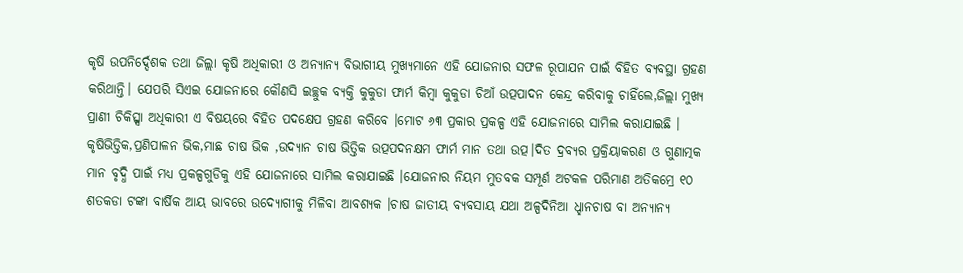କୃଷି ଉପନିର୍ଦ୍ଦେଶକ ତଥା ଜିଲ୍ଲା କୃଷି ଅଧିକାରୀ ଓ ଅନ୍ୟାନ୍ୟ ବିଭାଗୀୟ ମୁଖ୍ୟମାନେ ଏହି ଯୋଜନାର ସଫଳ ରୂପାଯନ ପାଇଁ ବିହିତ ବ୍ୟବସ୍ଥା ଗ୍ରହଣ କରିଥାନ୍ତି। ଯେପରି ସିଏଇ ଯୋଜନାରେ କୌଣସି ଇଚ୍ଛୁକ ବ୍ୟକ୍ତି କୁକୁଡା ଫାର୍ମ କିମ୍ବା କୁକୁଡା ଚିଆଁ ଉତ୍ପପାଦନ କେନ୍ଦ୍ର କରିବାକୁ ଚାହିଁଲେ,ଜିଲ୍ଲା ମୁଖ୍ୟ ପ୍ରାଣୀ ଚିକିତ୍ସ୍ସା ଅଧିକାରୀ ଏ ବିଷୟରେ ବିହିତ ପଦକ୍ଷେପ ଗ୍ରହଣ କରିବେ ।ମୋଟ ୬୩ ପ୍ରକାର ପ୍ରକଳ୍ପ ଏହି ଯୋଜନାରେ ସାମିଲ କରାଯାଇଛି । କୃଷିଭିତ୍ତିକ,ପ୍ରଣିପାଳନ ଭିକ,ମାଛ ଚାଷ ଭିକ ,ଉଦ୍ୟାନ ଚାଷ ଭିତ୍ତିକ ଉତ୍ପପଦନକ୍ଷମ ଫାର୍ମ ମାନ ତଥା ଉତ୍ପ।ଦିତ ଦ୍ରବ୍ୟର ପ୍ରକ୍ରିୟାକରଣ ଓ ଗୁଣାତ୍ମକ ମାନ ବୃଦ୍ଧି ପାଇଁ ମଧ୍ୟ ପ୍ରକଳ୍ପଗୁଡିକୁ ଏହି ଯୋଜନାରେ ସାମିଲ କରାଯାଇଛି ।ଯୋଜନାର ନିୟମ ମୁତବକ ସମ୍ପୂର୍ଣ ଅଟକଳ ପରିମାଣ ଅତିକମ୍ରେ ୧୦ ଶତକଡା ଟଙ୍କା ବାର୍ଷିକ ଆୟ ଭାବରେ ଉଦ୍ୟୋଗୀକୁ ମିଳିବା ଆବଶ୍ୟକ ।ଚାଷ ଜାତୀୟ ବ୍ୟବସାୟ ଯଥା ଅଳ୍ପଦିନିଆ ଧ୍ହାନଚାଷ ବା ଅନ୍ୟାନ୍ୟ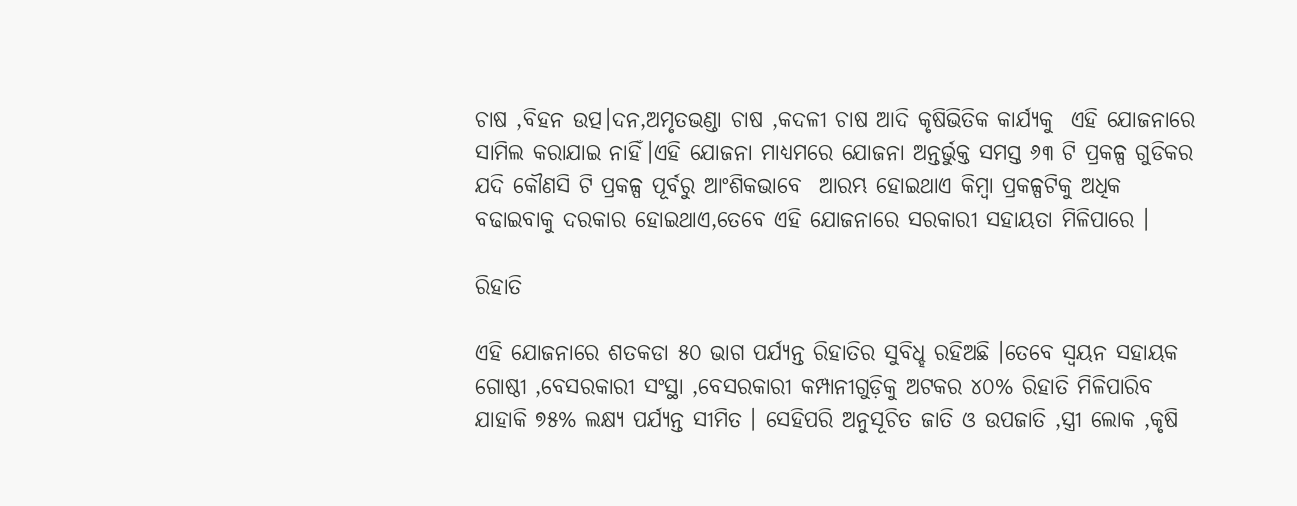ଚାଷ ,ବିହନ ଉତ୍ପ।ଦନ,ଅମୃତଭଣ୍ଡା ଚାଷ ,କଦଳୀ ଚାଷ ଆଦି କୃଷିଭିତିକ କାର୍ଯ୍ୟକୁ  ଏହି ଯୋଜନାରେ ସାମିଲ କରାଯାଇ ନାହିଁ।ଏହି ଯୋଜନା ମାଧ୍ୟମରେ ଯୋଜନା ଅନ୍ତର୍ଭୁକ୍ତ ସମସ୍ତ ୬୩ ଟି ପ୍ରକଳ୍ପ ଗୁଡିକର ଯଦି କୌଣସି ଟି ପ୍ରକଳ୍ପ ପୂର୍ବରୁ ଆଂଶିକଭାବେ  ଆରମ୍ଭ ହୋଇଥାଏ କିମ୍ବା ପ୍ରକଳ୍ପଟିକୁ ଅଧିକ ବଢାଇବାକୁ ଦରକାର ହୋଇଥାଏ,ତେବେ ଏହି ଯୋଜନାରେ ସରକାରୀ ସହାୟତା ମିଳିପାରେ ।

ରିହାତି

ଏହି ଯୋଜନାରେ ଶତକଡା ୫୦ ଭାଗ ପର୍ଯ୍ୟନ୍ତ ରିହାତିର ସୁବିଧ୍ହ ରହିଅଛି ।ତେବେ ସ୍ବୟନ ସହାୟକ ଗୋଷ୍ଠୀ ,ବେସରକାରୀ ସଂସ୍ଥା ,ବେସରକାରୀ କମ୍ପାନୀଗୁଡ଼ିକୁ ଅଟକର ୪୦% ରିହାତି ମିଳିପାରିବ ଯାହାକି ୭୫% ଲକ୍ଷ୍ୟ ପର୍ଯ୍ୟନ୍ତ ସୀମିତ । ସେହିପରି ଅନୁସୂଚିତ ଜାତି ଓ ଉପଜାତି ,ସ୍ତ୍ରୀ ଲୋକ ,କୃଷି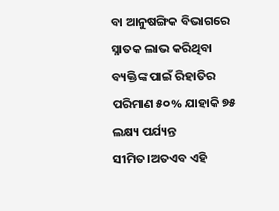ବା ଆନୁଷଙ୍ଗିକ ବିଭାଗରେ ସ୍ନାତକ ଲାଭ କରିଥିବା ବ୍ୟକ୍ତିଙ୍କ ପାଇଁ ରିହାତିର ପରିମାଣ ୫୦% ଯାହାକି ୭୫ ଲକ୍ଷ୍ୟ ପର୍ଯ୍ୟନ୍ତ ସୀମିତ।ଅତଏବ ଏହି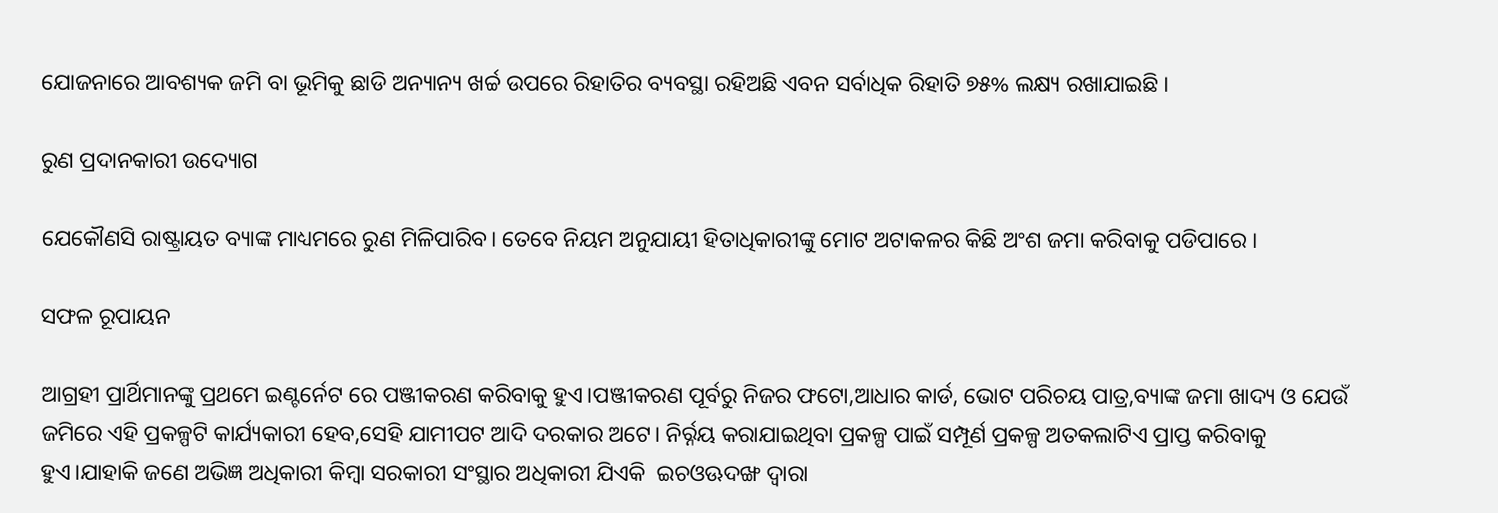ଯୋଜନାରେ ଆବଶ୍ୟକ ଜମି ବା ଭୂମିକୁ ଛାଡି ଅନ୍ୟାନ୍ୟ ଖର୍ଚ୍ଚ ଉପରେ ରିହାତିର ବ୍ୟବସ୍ଥା ରହିଅଛି ଏବନ ସର୍ବାଧିକ ରିହାତି ୭୫% ଲକ୍ଷ୍ୟ ରଖାଯାଇଛି ।

ରୁଣ ପ୍ରଦାନକାରୀ ଉଦ୍ୟୋଗ

ଯେକୌଣସି ରାଷ୍ଟ୍ରାୟତ ବ୍ୟାଙ୍କ ମାଧ୍ୟମରେ ରୁଣ ମିଳିପାରିବ। ତେବେ ନିୟମ ଅନୁଯାୟୀ ହିତାଧିକାରୀଙ୍କୁ ମୋଟ ଅଟାକଳର କିଛି ଅଂଶ ଜମା କରିବାକୁ ପଡିପାରେ ।

ସଫଳ ରୂପାୟନ

ଆଗ୍ରହୀ ପ୍ରାର୍ଥିମାନଙ୍କୁ ପ୍ରଥମେ ଇଣ୍ଟର୍ନେଟ ରେ ପଞ୍ଜୀକରଣ କରିବାକୁ ହୁଏ।ପଞ୍ଜୀକରଣ ପୂର୍ବରୁ ନିଜର ଫଟୋ,ଆଧାର କାର୍ଡ, ଭୋଟ ପରିଚୟ ପାତ୍ର,ବ୍ୟାଙ୍କ ଜମା ଖାଦ୍ୟ ଓ ଯେଉଁ ଜମିରେ ଏହି ପ୍ରକଳ୍ପଟି କାର୍ଯ୍ୟକାରୀ ହେବ,ସେହି ଯାମୀପଟ ଆଦି ଦରକାର ଅଟେ। ନିର୍ର୍ନୟ କରାଯାଇଥିବା ପ୍ରକଳ୍ପ ପାଇଁ ସମ୍ପୂର୍ଣ ପ୍ରକଳ୍ପ ଅତକଲାଟିଏ ପ୍ରାପ୍ତ କରିବାକୁ ହୁଏ।ଯାହାକି ଜଣେ ଅଭିଜ୍ଞ ଅଧିକାରୀ କିମ୍ବା ସରକାରୀ ସଂସ୍ଥାର ଅଧିକାରୀ ଯିଏକି  ଇଚଓଊଦଙ୍ଖ ଦ୍ଵାରା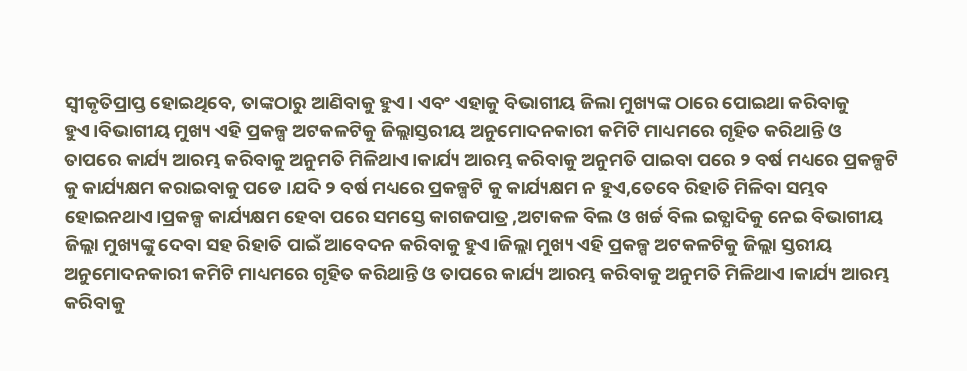ସ୍ୱୀକୃତିପ୍ରାପ୍ତ ହୋଇଥିବେ, ତାଙ୍କଠାରୁ ଆଣିବାକୁ ହୁଏ। ଏବଂ ଏହାକୁ ବିଭାଗୀୟ ଜିଲା ମୁଖ୍ୟଙ୍କ ଠାରେ ପୋଇଥା କରିବାକୁ ହୁଏ।ବିଭାଗୀୟ ମୁଖ୍ୟ ଏହି ପ୍ରକଳ୍ପ ଅଟକଳଟିକୁ ଜିଲ୍ଲାସ୍ତରୀୟ ଅନୁମୋଦନକାରୀ କମିଟି ମାଧ୍ୟମରେ ଗୃହିତ କରିଥାନ୍ତି ଓ ତାପରେ କାର୍ଯ୍ୟ ଆରମ୍ଭ କରିବାକୁ ଅନୁମତି ମିଳିଥାଏ।କାର୍ଯ୍ୟ ଆରମ୍ଭ କରିବାକୁ ଅନୁମତି ପାଇବା ପରେ ୨ ବର୍ଷ ମଧ୍ୟରେ ପ୍ରକଳ୍ପଟି କୁ କାର୍ଯ୍ୟକ୍ଷମ କରାଇବାକୁ ପଡେ ।ଯଦି ୨ ବର୍ଷ ମଧ୍ୟରେ ପ୍ରକଳ୍ପଟି କୁ କାର୍ଯ୍ୟକ୍ଷମ ନ ହୁଏ,ତେବେ ରିହାତି ମିଳିବା ସମ୍ଭବ ହୋଇନଥାଏ।ପ୍ରକଳ୍ପ କାର୍ଯ୍ୟକ୍ଷମ ହେବା ପରେ ସମସ୍ତେ କାଗଜପାତ୍ର ,ଅଟାକଳ ବିଲ ଓ ଖର୍ଚ୍ଚ ବିଲ ଇତ୍ଯାଦିକୁ ନେଇ ବିଭାଗୀୟ ଜିଲ୍ଲା ମୁଖ୍ୟଙ୍କୁ ଦେବା ସହ ରିହାତି ପାଇଁ ଆବେଦନ କରିବାକୁ ହୁଏ।ଜିଲ୍ଲା ମୁଖ୍ୟ ଏହି ପ୍ରକଳ୍ପ ଅଟକଳଟିକୁ ଜିଲ୍ଲା ସ୍ତରୀୟ ଅନୁମୋଦନକାରୀ କମିଟି ମାଧ୍ୟମରେ ଗୃହିତ କରିଥାନ୍ତି ଓ ତାପରେ କାର୍ଯ୍ୟ ଆରମ୍ଭ କରିବାକୁ ଅନୁମତି ମିଳିଥାଏ ।କାର୍ଯ୍ୟ ଆରମ୍ଭ କରିବାକୁ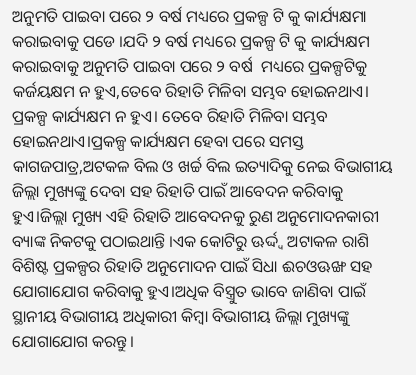ଅନୁମତି ପାଇବା ପରେ ୨ ବର୍ଷ ମଧ୍ୟରେ ପ୍ରକଳ୍ପ ଟି କୁ କାର୍ଯ୍ୟକ୍ଷମା କରାଇବାକୁ ପଡେ ।ଯଦି ୨ ବର୍ଷ ମଧ୍ୟରେ ପ୍ରକଳ୍ପ ଟି କୁ କାର୍ଯ୍ୟକ୍ଷମ କରାଇବାକୁ ଅନୁମତି ପାଇବା ପରେ ୨ ବର୍ଷ  ମଧ୍ୟରେ ପ୍ରକଳ୍ପଟିକୁ କର୍ଜୟକ୍ଷମ ନ ହୁଏ,ତେବେ ରିହାତି ମିଳିବା ସମ୍ଭବ ହୋଇନଥାଏ। ପ୍ରକଳ୍ପ କାର୍ଯ୍ୟକ୍ଷମ ନ ହୁଏ। ତେବେ ରିହାତି ମିଳିବା ସମ୍ଭବ ହୋଇନଥାଏ।ପ୍ରକଳ୍ପ କାର୍ଯ୍ୟକ୍ଷମ ହେବା ପରେ ସମସ୍ତ କାଗଜପାତ୍ର,ଅଟକଳ ବିଲ ଓ ଖର୍ଚ୍ଚ ବିଲ ଇତ୍ୟାଦିକୁ ନେଇ ବିଭାଗୀୟ ଜିଲ୍ଲା ମୁଖ୍ୟଙ୍କୁ ଦେବା ସହ ରିହାତି ପାଇଁ ଆବେଦନ କରିବାକୁ ହୁଏ।ଜିଲ୍ଲା ମୁଖ୍ୟ ଏହି ରିହାତି ଆବେଦନକୁ ରୁଣ ଅନୁମୋଦନକାରୀ ବ୍ୟାଙ୍କ ନିକଟକୁ ପଠାଇଥାନ୍ତି ।ଏକ କୋଟିରୁ ଊର୍ଦ୍ଦ୍ଵ ଅଟାକଳ ରାଶି ବିଶିଷ୍ଟ ପ୍ରକଳ୍ପର ରିହାତି ଅନୁମୋଦନ ପାଇଁ ସିଧା ଈଚଓଊଙ୍ଖ ସହ ଯୋଗାଯୋଗ କରିବାକୁ ହୁଏ।ଅଧିକ ବିସ୍ତ୍ରୁତ ଭାବେ ଜାଣିବା ପାଇଁ ସ୍ଥାନୀୟ ବିଭାଗୀୟ ଅଧିକାରୀ କିମ୍ବା ବିଭାଗୀୟ ଜିଲ୍ଲା ମୁଖ୍ୟଙ୍କୁ ଯୋଗାଯୋଗ କରନ୍ତୁ।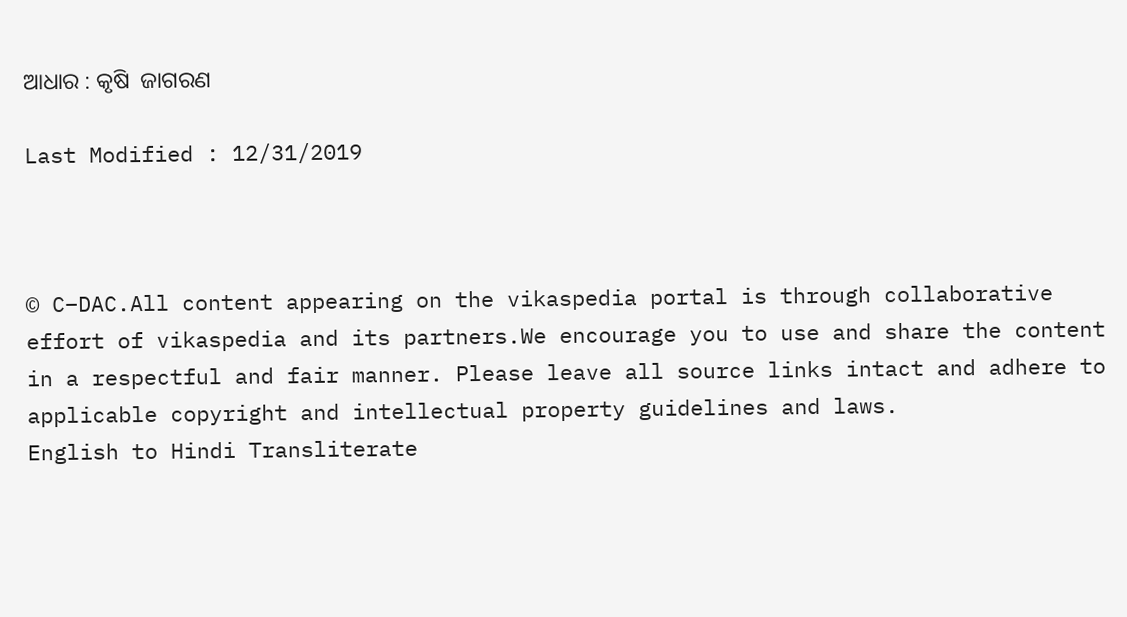ଆଧାର : କୃଷି  ଜାଗରଣ

Last Modified : 12/31/2019



© C–DAC.All content appearing on the vikaspedia portal is through collaborative effort of vikaspedia and its partners.We encourage you to use and share the content in a respectful and fair manner. Please leave all source links intact and adhere to applicable copyright and intellectual property guidelines and laws.
English to Hindi Transliterate